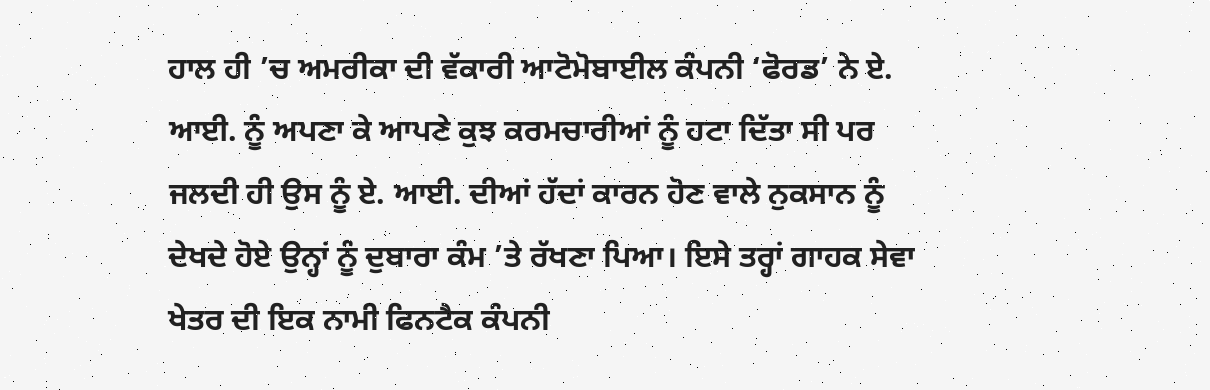ਹਾਲ ਹੀ ’ਚ ਅਮਰੀਕਾ ਦੀ ਵੱਕਾਰੀ ਆਟੋਮੋਬਾਈਲ ਕੰਪਨੀ ‘ਫੋਰਡ’ ਨੇ ਏ. ਆਈ. ਨੂੰ ਅਪਣਾ ਕੇ ਆਪਣੇ ਕੁਝ ਕਰਮਚਾਰੀਆਂ ਨੂੰ ਹਟਾ ਦਿੱਤਾ ਸੀ ਪਰ ਜਲਦੀ ਹੀ ਉਸ ਨੂੰ ਏ. ਆਈ. ਦੀਆਂ ਹੱਦਾਂ ਕਾਰਨ ਹੋਣ ਵਾਲੇ ਨੁਕਸਾਨ ਨੂੰ ਦੇਖਦੇ ਹੋਏ ਉਨ੍ਹਾਂ ਨੂੰ ਦੁਬਾਰਾ ਕੰਮ ’ਤੇ ਰੱਖਣਾ ਪਿਆ। ਇਸੇ ਤਰ੍ਹਾਂ ਗਾਹਕ ਸੇਵਾ ਖੇਤਰ ਦੀ ਇਕ ਨਾਮੀ ਫਿਨਟੈਕ ਕੰਪਨੀ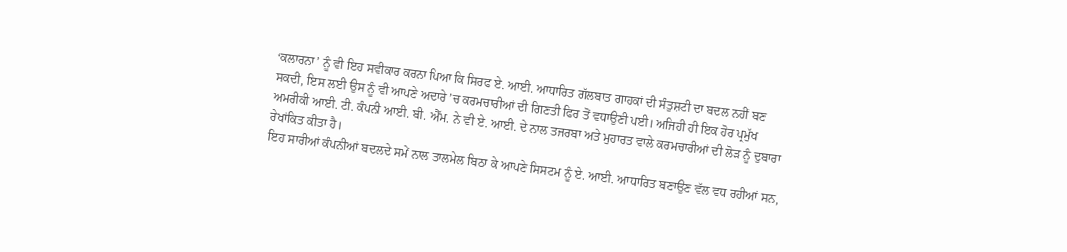‘ਕਲਾਰਨਾ’ ਨੂੰ ਵੀ ਇਹ ਸਵੀਕਾਰ ਕਰਨਾ ਪਿਆ ਕਿ ਸਿਰਫ ਏ. ਆਈ. ਆਧਾਰਿਤ ਗੱਲਬਾਤ ਗਾਹਕਾਂ ਦੀ ਸੰਤੁਸ਼ਟੀ ਦਾ ਬਦਲ ਨਹੀਂ ਬਣ ਸਕਦੀ, ਇਸ ਲਈ ਉਸ ਨੂੰ ਵੀ ਆਪਣੇ ਅਦਾਰੇ ’ਚ ਕਰਮਚਾਰੀਆਂ ਦੀ ਗਿਣਤੀ ਫਿਰ ਤੋਂ ਵਧਾਉਣੀ ਪਈ। ਅਜਿਹੀ ਹੀ ਇਕ ਹੋਰ ਪ੍ਰਮੁੱਖ ਅਮਰੀਕੀ ਆਈ. ਟੀ. ਕੰਪਨੀ ਆਈ. ਬੀ. ਐੱਮ. ਨੇ ਵੀ ਏ. ਆਈ. ਦੇ ਨਾਲ ਤਜਰਬਾ ਅਤੇ ਮੁਹਾਰਤ ਵਾਲੇ ਕਰਮਚਾਰੀਆਂ ਦੀ ਲੋੜ ਨੂੰ ਦੁਬਾਰਾ ਰੇਖਾਂਕਿਤ ਕੀਤਾ ਹੈ।
ਇਹ ਸਾਰੀਆਂ ਕੰਪਨੀਆਂ ਬਦਲਦੇ ਸਮੇਂ ਨਾਲ ਤਾਲਮੇਲ ਬਿਠਾ ਕੇ ਆਪਣੇ ਸਿਸਟਮ ਨੂੰ ਏ. ਆਈ. ਆਧਾਰਿਤ ਬਣਾਉਣ ਵੱਲ ਵਧ ਰਹੀਆਂ ਸਨ,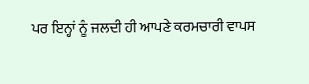ਪਰ ਇਨ੍ਹਾਂ ਨੂੰ ਜਲਦੀ ਹੀ ਆਪਣੇ ਕਰਮਚਾਰੀ ਵਾਪਸ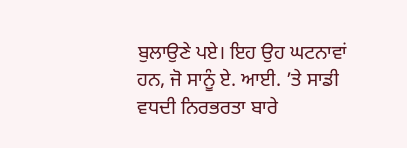ਬੁਲਾਉਣੇ ਪਏ। ਇਹ ਉਹ ਘਟਨਾਵਾਂ ਹਨ, ਜੋ ਸਾਨੂੰ ਏ. ਆਈ. ’ਤੇ ਸਾਡੀ ਵਧਦੀ ਨਿਰਭਰਤਾ ਬਾਰੇ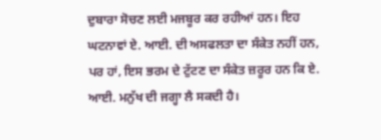ਦੁਬਾਰਾ ਸੋਚਣ ਲਈ ਮਜਬੂਰ ਕਰ ਰਹੀਆਂ ਹਨ। ਇਹ ਘਟਨਾਵਾਂ ਏ. ਆਈ. ਦੀ ਅਸਫਲਤਾ ਦਾ ਸੰਕੇਤ ਨਹੀਂ ਹਨ, ਪਰ ਹਾਂ, ਇਸ ਭਰਮ ਦੇ ਟੁੱਟਣ ਦਾ ਸੰਕੇਤ ਜ਼ਰੂਰ ਹਨ ਕਿ ਏ. ਆਈ. ਮਨੁੱਖ ਦੀ ਜਗ੍ਹਾ ਲੈ ਸਕਦੀ ਹੈ।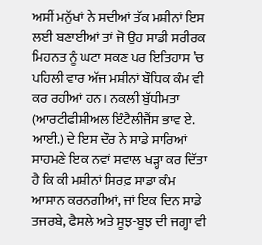ਅਸੀਂ ਮਨੁੱਖਾਂ ਨੇ ਸਦੀਆਂ ਤੱਕ ਮਸ਼ੀਨਾਂ ਇਸ ਲਈ ਬਣਾਈਆਂ ਤਾਂ ਜੋ ਉਹ ਸਾਡੀ ਸਰੀਰਕ ਮਿਹਨਤ ਨੂੰ ਘਟਾ ਸਕਣ ਪਰ ਇਤਿਹਾਸ ’ਚ ਪਹਿਲੀ ਵਾਰ ਅੱਜ ਮਸ਼ੀਨਾਂ ਬੌਧਿਕ ਕੰਮ ਵੀ ਕਰ ਰਹੀਆਂ ਹਨ। ਨਕਲੀ ਬੁੱਧੀਮਤਾ (ਆਰਟੀਫੀਸ਼ੀਅਲ ਇੰਟੈਲੀਜੈਂਸ ਭਾਵ ਏ. ਆਈ.) ਦੇ ਇਸ ਦੌਰ ਨੇ ਸਾਡੇ ਸਾਰਿਆਂ ਸਾਹਮਣੇ ਇਕ ਨਵਾਂ ਸਵਾਲ ਖੜ੍ਹਾ ਕਰ ਦਿੱਤਾ ਹੈ ਕਿ ਕੀ ਮਸ਼ੀਨਾਂ ਸਿਰਫ਼ ਸਾਡਾ ਕੰਮ ਆਸਾਨ ਕਰਨਗੀਆਂ, ਜਾਂ ਇਕ ਦਿਨ ਸਾਡੇ ਤਜਰਬੇ, ਫੈਸਲੇ ਅਤੇ ਸੂਝ-ਬੂਝ ਦੀ ਜਗ੍ਹਾ ਵੀ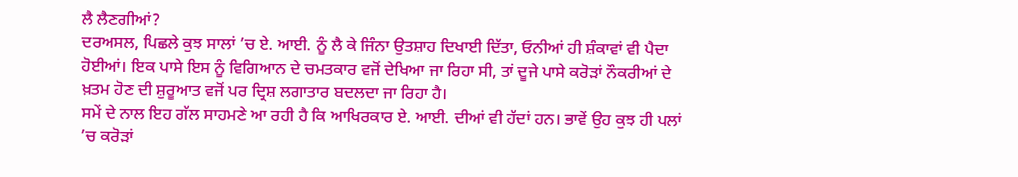ਲੈ ਲੈਣਗੀਆਂ?
ਦਰਅਸਲ, ਪਿਛਲੇ ਕੁਝ ਸਾਲਾਂ ’ਚ ਏ. ਆਈ. ਨੂੰ ਲੈ ਕੇ ਜਿੰਨਾ ਉਤਸ਼ਾਹ ਦਿਖਾਈ ਦਿੱਤਾ, ਓਨੀਆਂ ਹੀ ਸ਼ੰਕਾਵਾਂ ਵੀ ਪੈਦਾ ਹੋਈਆਂ। ਇਕ ਪਾਸੇ ਇਸ ਨੂੰ ਵਿਗਿਆਨ ਦੇ ਚਮਤਕਾਰ ਵਜੋਂ ਦੇਖਿਆ ਜਾ ਰਿਹਾ ਸੀ, ਤਾਂ ਦੂਜੇ ਪਾਸੇ ਕਰੋੜਾਂ ਨੌਕਰੀਆਂ ਦੇ ਖ਼ਤਮ ਹੋਣ ਦੀ ਸ਼ੁਰੂਆਤ ਵਜੋਂ ਪਰ ਦ੍ਰਿਸ਼ ਲਗਾਤਾਰ ਬਦਲਦਾ ਜਾ ਰਿਹਾ ਹੈ।
ਸਮੇਂ ਦੇ ਨਾਲ ਇਹ ਗੱਲ ਸਾਹਮਣੇ ਆ ਰਹੀ ਹੈ ਕਿ ਆਖਿਰਕਾਰ ਏ. ਆਈ. ਦੀਆਂ ਵੀ ਹੱਦਾਂ ਹਨ। ਭਾਵੇਂ ਉਹ ਕੁਝ ਹੀ ਪਲਾਂ ’ਚ ਕਰੋੜਾਂ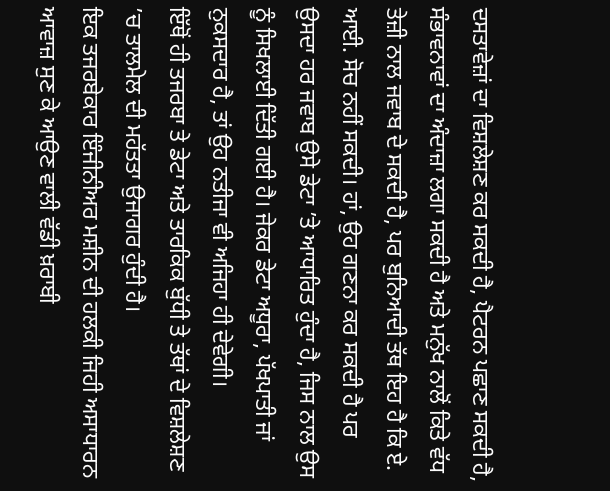ਦਸਤਾਵੇਜ਼ਾਂ ਦਾ ਵਿਸ਼ਲੇਸ਼ਣ ਕਰ ਸਕਦੀ ਹੈ, ਪੈਟਰਨ ਪਛਾਣ ਸਕਦੀ ਹੈ, ਸੰਭਾਵਨਾਵਾਂ ਦਾ ਅੰਦਾਜ਼ਾ ਲਗਾ ਸਕਦੀ ਹੈ ਅਤੇ ਮਨੁੱਖ ਨਾਲੋਂ ਕਿਤੇ ਵੱਧ ਤੇਜ਼ੀ ਨਾਲ ਜਵਾਬ ਦੇ ਸਕਦੀ ਹੈ, ਪਰ ਬੁਨਿਆਦੀ ਤੱਥ ਇਹ ਹੈ ਕਿ ਏ. ਆਈ. ਸੋਚ ਨਹੀਂ ਸਕਦੀ। ਹਾਂ, ਉਹ ਗਣਨਾ ਕਰ ਸਕਦੀ ਹੈ ਪਰ ਉਸਦਾ ਹਰ ਜਵਾਬ ਉਸੇ ਡੇਟਾ ’ਤੇ ਆਧਾਰਿਤ ਹੁੰਦਾ ਹੈ, ਜਿਸ ਨਾਲ ਉਸ ਨੂੰ ਸਿਖਲਾਈ ਦਿੱਤੀ ਗਈ ਹੈ। ਜੇਕਰ ਡੇਟਾ ਅਧੂਰਾ, ਪੱਖਪਾਤੀ ਜਾਂ ਨੁਕਸਦਾਰ ਹੈ, ਤਾਂ ਉਹ ਨਤੀਜਾ ਵੀ ਅਜਿਹਾ ਹੀ ਦੇਵੇਗੀ।
ਇੱਥੋਂ ਹੀ ਤਜਰਬਾ ਤੇ ਡੇਟਾ ਅਤੇ ਤਾਰਕਿਕ ਬੁੱਧੀ ਤੇ ਤੱਥਾਂ ਦੇ ਵਿਸ਼ਲੇਸ਼ਣ ’ਚ ਤਾਲਮੇਲ ਦੀ ਮਹੱਤਤਾ ਉਜਾਗਰ ਹੁੰਦੀ ਹੈ।
ਇਕ ਤਜਰਬੇਕਾਰ ਇੰਜੀਨੀਅਰ ਮਸ਼ੀਨ ਦੀ ਹਲਕੀ ਜਿਹੀ ਅਸਾਧਾਰਨ ਆਵਾਜ਼ ਸੁਣ ਕੇ ਆਉਣ ਵਾਲੀ ਵੱਡੀ ਖ਼ਰਾਬੀ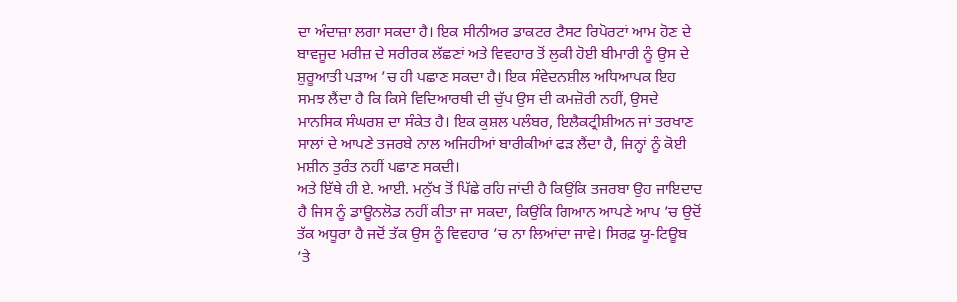ਦਾ ਅੰਦਾਜ਼ਾ ਲਗਾ ਸਕਦਾ ਹੈ। ਇਕ ਸੀਨੀਅਰ ਡਾਕਟਰ ਟੈਸਟ ਰਿਪੋਰਟਾਂ ਆਮ ਹੋਣ ਦੇ ਬਾਵਜੂਦ ਮਰੀਜ਼ ਦੇ ਸਰੀਰਕ ਲੱਛਣਾਂ ਅਤੇ ਵਿਵਹਾਰ ਤੋਂ ਲੁਕੀ ਹੋਈ ਬੀਮਾਰੀ ਨੂੰ ਉਸ ਦੇ ਸ਼ੁਰੂਆਤੀ ਪੜਾਅ ’ਚ ਹੀ ਪਛਾਣ ਸਕਦਾ ਹੈ। ਇਕ ਸੰਵੇਦਨਸ਼ੀਲ ਅਧਿਆਪਕ ਇਹ ਸਮਝ ਲੈਂਦਾ ਹੈ ਕਿ ਕਿਸੇ ਵਿਦਿਆਰਥੀ ਦੀ ਚੁੱਪ ਉਸ ਦੀ ਕਮਜ਼ੋਰੀ ਨਹੀਂ, ਉਸਦੇ ਮਾਨਸਿਕ ਸੰਘਰਸ਼ ਦਾ ਸੰਕੇਤ ਹੈ। ਇਕ ਕੁਸ਼ਲ ਪਲੰਬਰ, ਇਲੈਕਟ੍ਰੀਸ਼ੀਅਨ ਜਾਂ ਤਰਖਾਣ ਸਾਲਾਂ ਦੇ ਆਪਣੇ ਤਜਰਬੇ ਨਾਲ ਅਜਿਹੀਆਂ ਬਾਰੀਕੀਆਂ ਫੜ ਲੈਂਦਾ ਹੈ, ਜਿਨ੍ਹਾਂ ਨੂੰ ਕੋਈ ਮਸ਼ੀਨ ਤੁਰੰਤ ਨਹੀਂ ਪਛਾਣ ਸਕਦੀ।
ਅਤੇ ਇੱਥੇ ਹੀ ਏ. ਆਈ. ਮਨੁੱਖ ਤੋਂ ਪਿੱਛੇ ਰਹਿ ਜਾਂਦੀ ਹੈ ਕਿਉਂਕਿ ਤਜਰਬਾ ਉਹ ਜਾਇਦਾਦ ਹੈ ਜਿਸ ਨੂੰ ਡਾਊਨਲੋਡ ਨਹੀਂ ਕੀਤਾ ਜਾ ਸਕਦਾ, ਕਿਉਂਕਿ ਗਿਆਨ ਆਪਣੇ ਆਪ ’ਚ ਉਦੋਂ ਤੱਕ ਅਧੂਰਾ ਹੈ ਜਦੋਂ ਤੱਕ ਉਸ ਨੂੰ ਵਿਵਹਾਰ ’ਚ ਨਾ ਲਿਆਂਦਾ ਜਾਵੇ। ਸਿਰਫ਼ ਯੂ-ਟਿਊਬ ’ਤੇ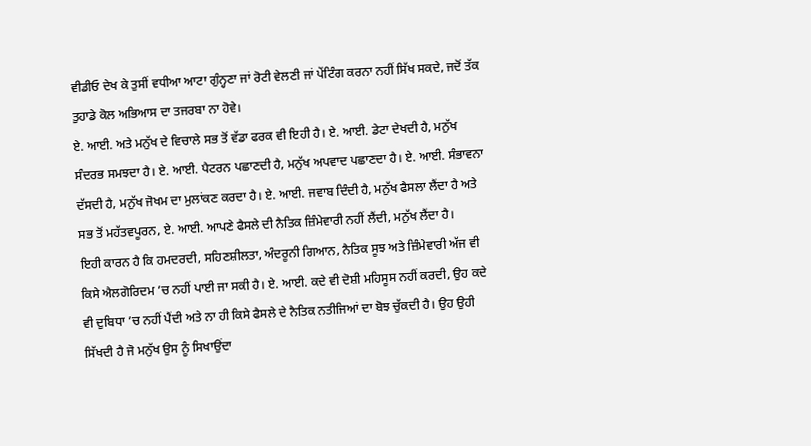ਵੀਡੀਓ ਦੇਖ ਕੇ ਤੁਸੀਂ ਵਧੀਆ ਆਟਾ ਗੁੰਨ੍ਹਣਾ ਜਾਂ ਰੋਟੀ ਵੇਲਣੀ ਜਾਂ ਪੇਂਟਿੰਗ ਕਰਨਾ ਨਹੀਂ ਸਿੱਖ ਸਕਦੇ, ਜਦੋਂ ਤੱਕ ਤੁਹਾਡੇ ਕੋਲ ਅਭਿਆਸ ਦਾ ਤਜਰਬਾ ਨਾ ਹੋਵੇ।
ਏ. ਆਈ. ਅਤੇ ਮਨੁੱਖ ਦੇ ਵਿਚਾਲੇ ਸਭ ਤੋਂ ਵੱਡਾ ਫਰਕ ਵੀ ਇਹੀ ਹੈ। ਏ. ਆਈ. ਡੇਟਾ ਦੇਖਦੀ ਹੈ, ਮਨੁੱਖ ਸੰਦਰਭ ਸਮਝਦਾ ਹੈ। ਏ. ਆਈ. ਪੈਟਰਨ ਪਛਾਣਦੀ ਹੈ, ਮਨੁੱਖ ਅਪਵਾਦ ਪਛਾਣਦਾ ਹੈ। ਏ. ਆਈ. ਸੰਭਾਵਨਾ ਦੱਸਦੀ ਹੈ, ਮਨੁੱਖ ਜੋਖਮ ਦਾ ਮੁਲਾਂਕਣ ਕਰਦਾ ਹੈ। ਏ. ਆਈ. ਜਵਾਬ ਦਿੰਦੀ ਹੈ, ਮਨੁੱਖ ਫੈਸਲਾ ਲੈਂਦਾ ਹੈ ਅਤੇ ਸਭ ਤੋਂ ਮਹੱਤਵਪੂਰਨ, ਏ. ਆਈ. ਆਪਣੇ ਫੈਸਲੇ ਦੀ ਨੈਤਿਕ ਜ਼ਿੰਮੇਵਾਰੀ ਨਹੀਂ ਲੈਂਦੀ, ਮਨੁੱਖ ਲੈਂਦਾ ਹੈ।
ਇਹੀ ਕਾਰਨ ਹੈ ਕਿ ਹਮਦਰਦੀ, ਸਹਿਣਸ਼ੀਲਤਾ, ਅੰਦਰੂਨੀ ਗਿਆਨ, ਨੈਤਿਕ ਸੂਝ ਅਤੇ ਜ਼ਿੰਮੇਵਾਰੀ ਅੱਜ ਵੀ ਕਿਸੇ ਐਲਗੋਰਿਦਮ ’ਚ ਨਹੀਂ ਪਾਈ ਜਾ ਸਕੀ ਹੈ। ਏ. ਆਈ. ਕਦੇ ਵੀ ਦੋਸ਼ੀ ਮਹਿਸੂਸ ਨਹੀਂ ਕਰਦੀ, ਉਹ ਕਦੇ ਵੀ ਦੁਬਿਧਾ ’ਚ ਨਹੀਂ ਪੈਂਦੀ ਅਤੇ ਨਾ ਹੀ ਕਿਸੇ ਫੈਸਲੇ ਦੇ ਨੈਤਿਕ ਨਤੀਜਿਆਂ ਦਾ ਬੋਝ ਚੁੱਕਦੀ ਹੈ। ਉਹ ਉਹੀ ਸਿੱਖਦੀ ਹੈ ਜੋ ਮਨੁੱਖ ਉਸ ਨੂੰ ਸਿਖਾਉਂਦਾ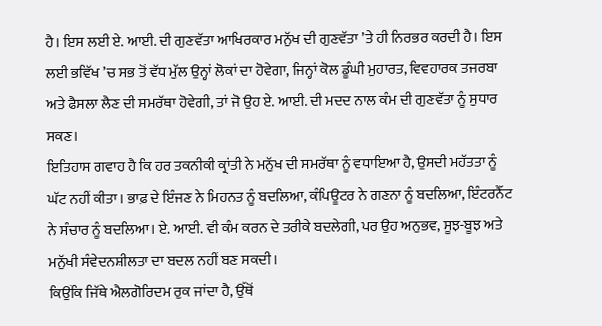ਹੈ। ਇਸ ਲਈ ਏ. ਆਈ. ਦੀ ਗੁਣਵੱਤਾ ਆਖਿਰਕਾਰ ਮਨੁੱਖ ਦੀ ਗੁਣਵੱਤਾ ’ਤੇ ਹੀ ਨਿਰਭਰ ਕਰਦੀ ਹੈ। ਇਸ ਲਈ ਭਵਿੱਖ ’ਚ ਸਭ ਤੋਂ ਵੱਧ ਮੁੱਲ ਉਨ੍ਹਾਂ ਲੋਕਾਂ ਦਾ ਹੋਵੇਗਾ, ਜਿਨ੍ਹਾਂ ਕੋਲ ਡੂੰਘੀ ਮੁਹਾਰਤ, ਵਿਵਹਾਰਕ ਤਜਰਬਾ ਅਤੇ ਫੈਸਲਾ ਲੈਣ ਦੀ ਸਮਰੱਥਾ ਹੋਵੇਗੀ, ਤਾਂ ਜੋ ਉਹ ਏ. ਆਈ. ਦੀ ਮਦਦ ਨਾਲ ਕੰਮ ਦੀ ਗੁਣਵੱਤਾ ਨੂੰ ਸੁਧਾਰ ਸਕਣ।
ਇਤਿਹਾਸ ਗਵਾਹ ਹੈ ਕਿ ਹਰ ਤਕਨੀਕੀ ਕ੍ਰਾਂਤੀ ਨੇ ਮਨੁੱਖ ਦੀ ਸਮਰੱਥਾ ਨੂੰ ਵਧਾਇਆ ਹੈ, ਉਸਦੀ ਮਹੱਤਤਾ ਨੂੰ ਘੱਟ ਨਹੀਂ ਕੀਤਾ। ਭਾਫ਼ ਦੇ ਇੰਜਣ ਨੇ ਮਿਹਨਤ ਨੂੰ ਬਦਲਿਆ, ਕੰਪਿਊਟਰ ਨੇ ਗਣਨਾ ਨੂੰ ਬਦਲਿਆ, ਇੰਟਰਨੈੱਟ ਨੇ ਸੰਚਾਰ ਨੂੰ ਬਦਲਿਆ। ਏ. ਆਈ. ਵੀ ਕੰਮ ਕਰਨ ਦੇ ਤਰੀਕੇ ਬਦਲੇਗੀ, ਪਰ ਉਹ ਅਨੁਭਵ, ਸੂਝ-ਬੂਝ ਅਤੇ ਮਨੁੱਖੀ ਸੰਵੇਦਨਸ਼ੀਲਤਾ ਦਾ ਬਦਲ ਨਹੀਂ ਬਣ ਸਕਦੀ।
ਕਿਉਂਕਿ ਜਿੱਥੇ ਐਲਗੋਰਿਦਮ ਰੁਕ ਜਾਂਦਾ ਹੈ, ਉੱਥੋਂ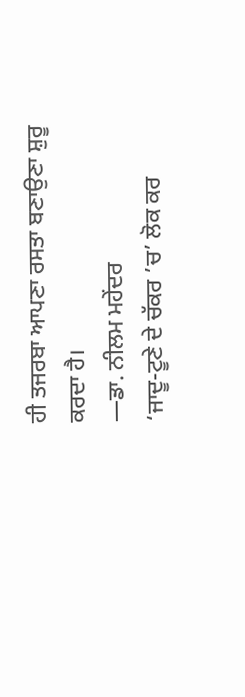ਹੀ ਤਜਰਬਾ ਆਪਣਾ ਰਸਤਾ ਬਣਾਉਣਾ ਸ਼ੁਰੂ ਕਰਦਾ ਹੈ।
—ਡਾ. ਨੀਲਮ ਮਹੇਂਦਰ
‘ਜਾਦੂ-ਟੂਣੇ ਦੇ ਚੱਕਰ ’ਚ’ ਲੋਕ ਕਰ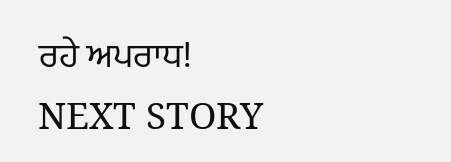ਰਹੇ ਅਪਰਾਧ!
NEXT STORY